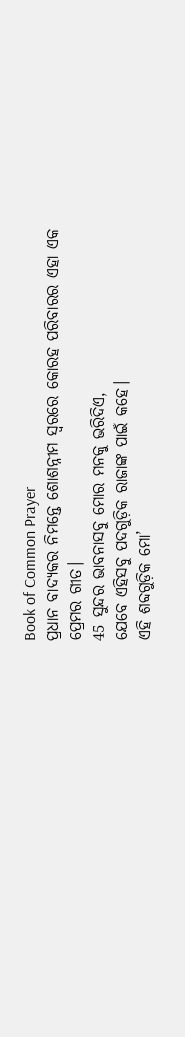Book of Common Prayer
ପ୍ରଧାନ ବାଦ୍ୟକର ନିମନ୍ତେ ଶୋଶନ୍ନୀମ ସ୍ୱରରେ କୋରହ ପରିବାରର ଏହା ଏକ ପ୍ରେମର ଗୀତ।
45 ସୁନ୍ଦର ଭାବନାସବୁ ମୋର ମନକୁ ଭରିଦିଏ,
ଯେବେ ଏହିସବୁ ପଦଗୁଡ଼ିକ ରାଜାଙ୍କ ପାଇଁ କହେ।
ଏହି ଶବ୍ଦଗୁଡ଼ିକ ମୋ’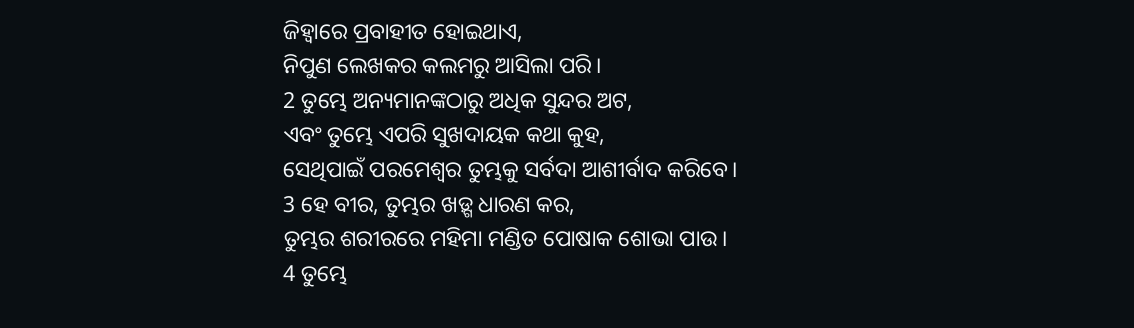ଜିହ୍ୱାରେ ପ୍ରବାହୀତ ହୋଇଥାଏ,
ନିପୁଣ ଲେଖକର କଲମରୁ ଆସିଲା ପରି।
2 ତୁମ୍ଭେ ଅନ୍ୟମାନଙ୍କଠାରୁ ଅଧିକ ସୁନ୍ଦର ଅଟ,
ଏବଂ ତୁମ୍ଭେ ଏପରି ସୁଖଦାୟକ କଥା କୁହ,
ସେଥିପାଇଁ ପରମେଶ୍ୱର ତୁମ୍ଭକୁ ସର୍ବଦା ଆଶୀର୍ବାଦ କରିବେ।
3 ହେ ବୀର, ତୁମ୍ଭର ଖଡ଼୍ଗ ଧାରଣ କର,
ତୁମ୍ଭର ଶରୀରରେ ମହିମା ମଣ୍ଡିତ ପୋଷାକ ଶୋଭା ପାଉ।
4 ତୁମ୍ଭେ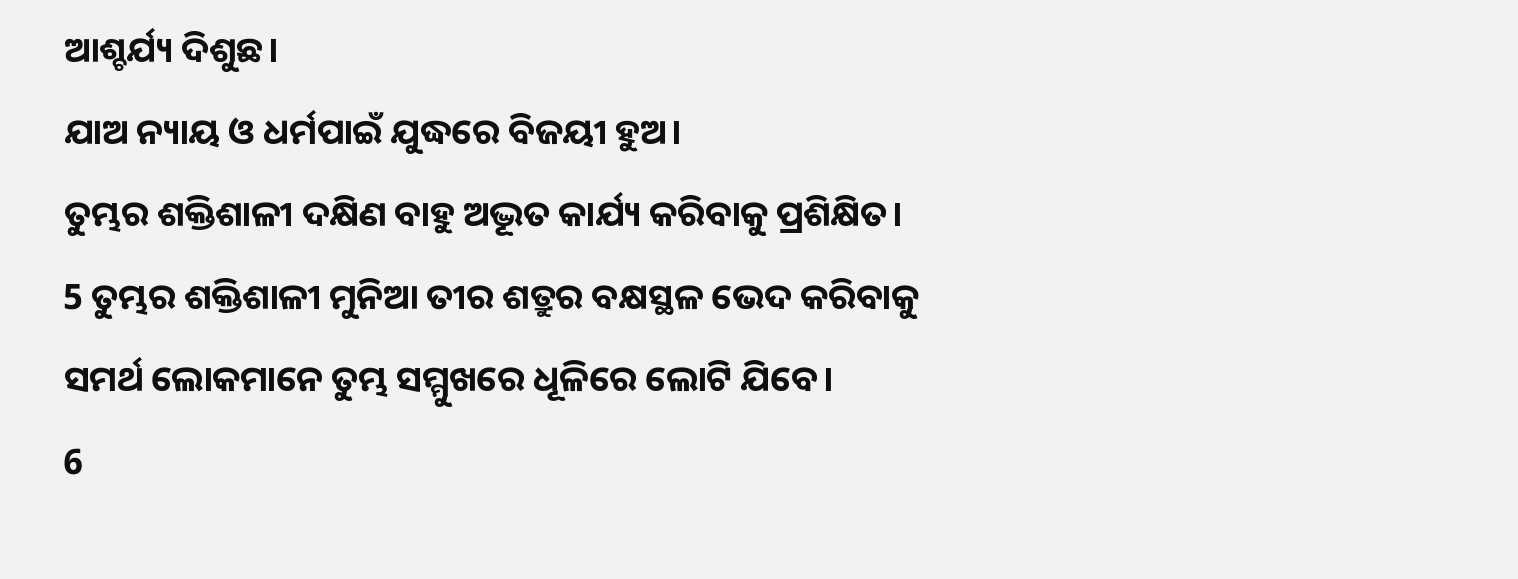ଆଶ୍ଚର୍ଯ୍ୟ ଦିଶୁଛ।
ଯାଅ ନ୍ୟାୟ ଓ ଧର୍ମପାଇଁ ଯୁଦ୍ଧରେ ବିଜୟୀ ହୁଅ।
ତୁମ୍ଭର ଶକ୍ତିଶାଳୀ ଦକ୍ଷିଣ ବାହୁ ଅଦ୍ଭୂତ କାର୍ଯ୍ୟ କରିବାକୁ ପ୍ରଶିକ୍ଷିତ।
5 ତୁମ୍ଭର ଶକ୍ତିଶାଳୀ ମୁନିଆ ତୀର ଶତ୍ରୁର ବକ୍ଷସ୍ଥଳ ଭେଦ କରିବାକୁ
ସମର୍ଥ ଲୋକମାନେ ତୁମ୍ଭ ସମ୍ମୁଖରେ ଧୂଳିରେ ଲୋଟି ଯିବେ।
6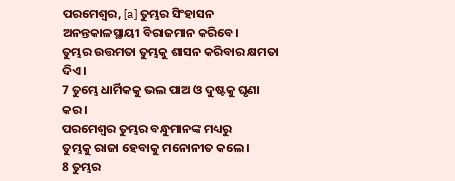ପରମେଶ୍ୱର, [a] ତୁମ୍ଭର ସିଂହାସନ ଅନନ୍ତକାଳସ୍ଥାୟୀ ବିରାଜମାନ କରିବେ।
ତୁମ୍ଭର ଉତ୍ତମତା ତୁମ୍ଭକୁ ଶାସନ କରିବାର କ୍ଷମତା ଦିଏ।
7 ତୁମ୍ଭେ ଧାର୍ମିକକୁ ଭଲ ପାଅ ଓ ଦୁଷ୍ଟକୁ ଘୃଣା କର।
ପରମେଶ୍ୱର ତୁମ୍ଭର ବନ୍ଧୁମାନଙ୍କ ମଧ୍ୟରୁ
ତୁମ୍ଭକୁ ରାଜା ହେବାକୁ ମନୋନୀତ କଲେ।
8 ତୁମ୍ଭର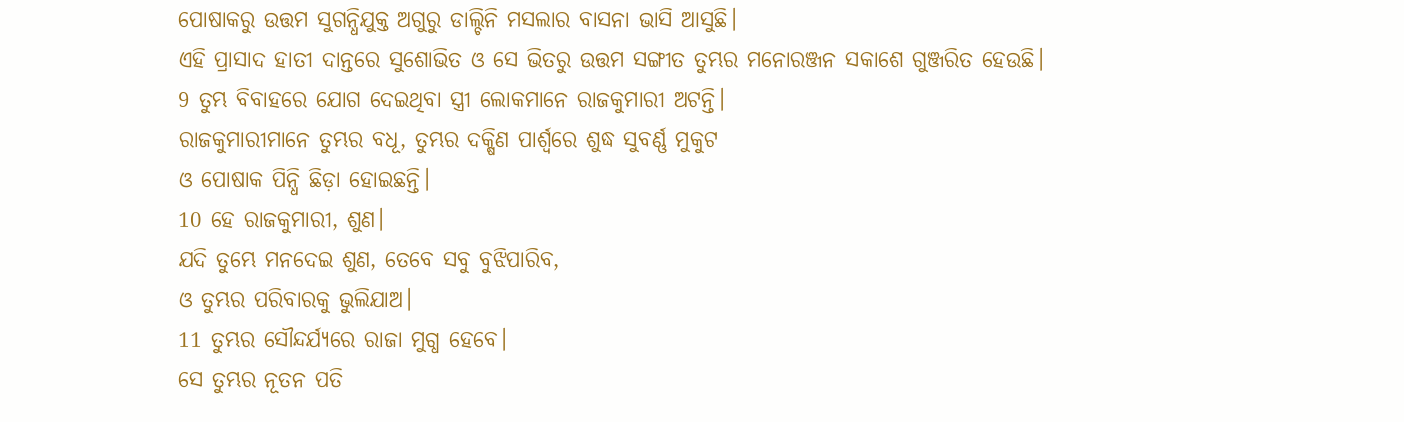ପୋଷାକରୁ ଉତ୍ତମ ସୁଗନ୍ଧିଯୁକ୍ତ ଅଗୁରୁ ଡାଲ୍ଚିନି ମସଲାର ବାସନା ଭାସି ଆସୁଛି।
ଏହି ପ୍ରାସାଦ ହାତୀ ଦାନ୍ତରେ ସୁଶୋଭିତ ଓ ସେ ଭିତରୁ ଉତ୍ତମ ସଙ୍ଗୀତ ତୁମ୍ଭର ମନୋରଞ୍ଜନ ସକାଶେ ଗୁଞ୍ଜରିତ ହେଉଛି।
9 ତୁମ୍ଭ ବିବାହରେ ଯୋଗ ଦେଇଥିବା ସ୍ତ୍ରୀ ଲୋକମାନେ ରାଜକୁମାରୀ ଅଟନ୍ତି।
ରାଜକୁମାରୀମାନେ ତୁମ୍ଭର ବଧୂ, ତୁମ୍ଭର ଦକ୍ଷିଣ ପାର୍ଶ୍ୱରେ ଶୁଦ୍ଧ ସୁବର୍ଣ୍ଣ ମୁକୁଟ
ଓ ପୋଷାକ ପିନ୍ଧି ଛିଡ଼ା ହୋଇଛନ୍ତି।
10 ହେ ରାଜକୁମାରୀ, ଶୁଣ।
ଯଦି ତୁମ୍ଭେ ମନଦେଇ ଶୁଣ, ତେବେ ସବୁ ବୁଝିପାରିବ,
ଓ ତୁମ୍ଭର ପରିବାରକୁ ଭୁଲିଯାଅ।
11 ତୁମ୍ଭର ସୌନ୍ଦର୍ଯ୍ୟରେ ରାଜା ମୁଗ୍ଧ ହେବେ।
ସେ ତୁମ୍ଭର ନୂତନ ପତି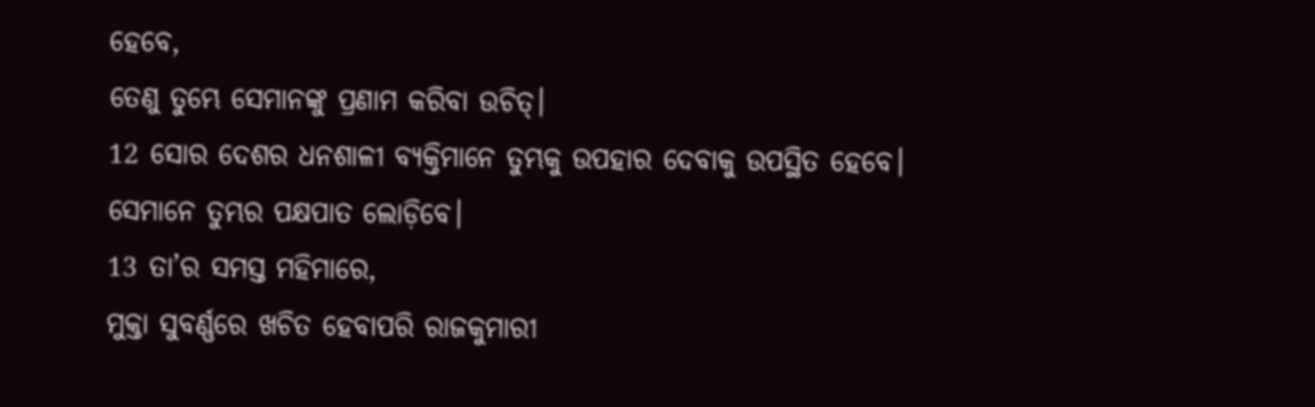ହେବେ,
ତେଣୁ ତୁମ୍ଭେ ସେମାନଙ୍କୁ ପ୍ରଣାମ କରିବା ଉଚିତ୍।
12 ସୋର ଦେଶର ଧନଶାଳୀ ବ୍ୟକ୍ତିମାନେ ତୁମ୍ଭକୁ ଉପହାର ଦେବାକୁ ଉପସ୍ଥିତ ହେବେ।
ସେମାନେ ତୁମ୍ଭର ପକ୍ଷପାତ ଲୋଡ଼ିବେ।
13 ତା’ର ସମସ୍ତ ମହିମାରେ,
ମୁକ୍ତା ସୁବର୍ଣ୍ଣରେ ଖଚିତ ହେବାପରି ରାଜକୁମାରୀ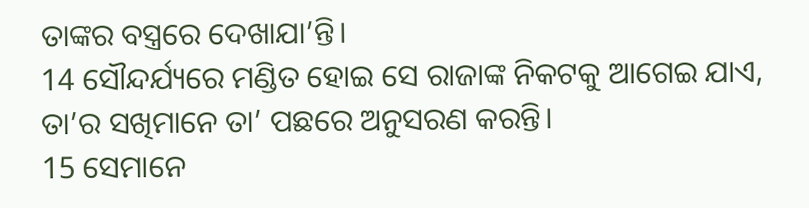ତାଙ୍କର ବସ୍ତ୍ରରେ ଦେଖାଯା’ନ୍ତି।
14 ସୌନ୍ଦର୍ଯ୍ୟରେ ମଣ୍ଡିତ ହୋଇ ସେ ରାଜାଙ୍କ ନିକଟକୁ ଆଗେଇ ଯାଏ,
ତା’ର ସଖିମାନେ ତା’ ପଛରେ ଅନୁସରଣ କରନ୍ତି।
15 ସେମାନେ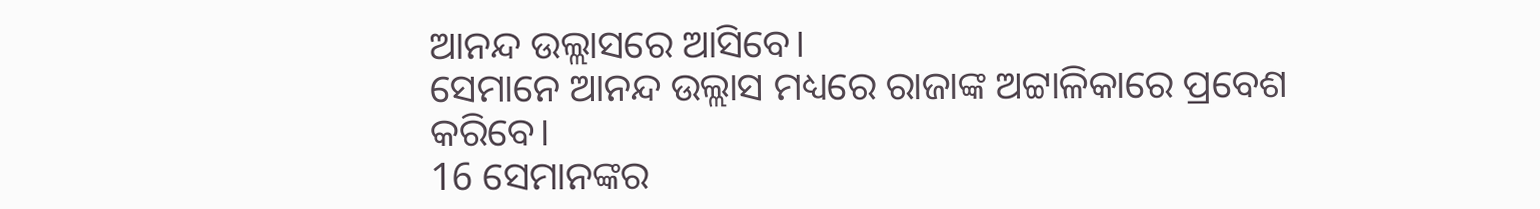ଆନନ୍ଦ ଉଲ୍ଲାସରେ ଆସିବେ।
ସେମାନେ ଆନନ୍ଦ ଉଲ୍ଲାସ ମଧ୍ୟରେ ରାଜାଙ୍କ ଅଟ୍ଟାଳିକାରେ ପ୍ରବେଶ କରିବେ।
16 ସେମାନଙ୍କର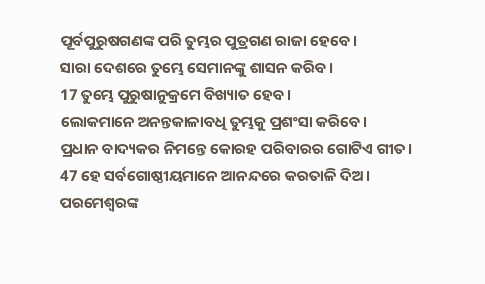ପୂର୍ବପୁରୁଷଗଣଙ୍କ ପରି ତୁମ୍ଭର ପୁତ୍ରଗଣ ରାଜା ହେବେ।
ସାରା ଦେଶରେ ତୁମ୍ଭେ ସେମାନଙ୍କୁ ଶାସନ କରିବ।
17 ତୁମ୍ଭେ ପୁରୁଷାନୁକ୍ରମେ ବିଖ୍ୟାତ ହେବ।
ଲୋକମାନେ ଅନନ୍ତକାଳାବଧି ତୁମ୍ଭକୁ ପ୍ରଶଂସା କରିବେ।
ପ୍ରଧାନ ବାଦ୍ୟକର ନିମନ୍ତେ କୋରହ ପରିବାରର ଗୋଟିଏ ଗୀତ।
47 ହେ ସର୍ବଗୋଷ୍ଠୀୟମାନେ ଆନନ୍ଦରେ କରତାଳି ଦିଅ।
ପରମେଶ୍ୱରଙ୍କ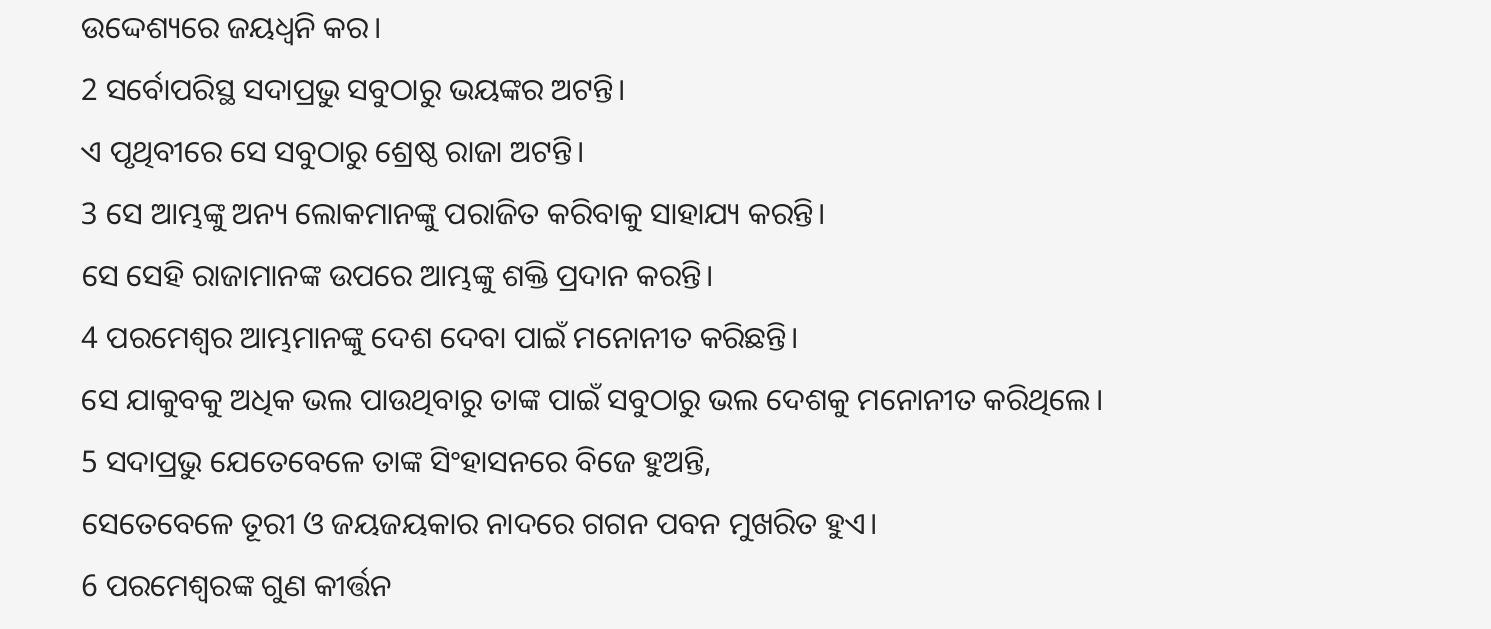ଉଦ୍ଦେଶ୍ୟରେ ଜୟଧ୍ୱନି କର।
2 ସର୍ବୋପରିସ୍ଥ ସଦାପ୍ରଭୁ ସବୁଠାରୁ ଭୟଙ୍କର ଅଟନ୍ତି।
ଏ ପୃଥିବୀରେ ସେ ସବୁଠାରୁ ଶ୍ରେଷ୍ଠ ରାଜା ଅଟନ୍ତି।
3 ସେ ଆମ୍ଭଙ୍କୁ ଅନ୍ୟ ଲୋକମାନଙ୍କୁ ପରାଜିତ କରିବାକୁ ସାହାଯ୍ୟ କରନ୍ତି।
ସେ ସେହି ରାଜାମାନଙ୍କ ଉପରେ ଆମ୍ଭଙ୍କୁ ଶକ୍ତି ପ୍ରଦାନ କରନ୍ତି।
4 ପରମେଶ୍ୱର ଆମ୍ଭମାନଙ୍କୁ ଦେଶ ଦେବା ପାଇଁ ମନୋନୀତ କରିଛନ୍ତି।
ସେ ଯାକୁବକୁ ଅଧିକ ଭଲ ପାଉଥିବାରୁ ତାଙ୍କ ପାଇଁ ସବୁଠାରୁ ଭଲ ଦେଶକୁ ମନୋନୀତ କରିଥିଲେ।
5 ସଦାପ୍ରଭୁ ଯେତେବେଳେ ତାଙ୍କ ସିଂହାସନରେ ବିଜେ ହୁଅନ୍ତି,
ସେତେବେଳେ ତୂରୀ ଓ ଜୟଜୟକାର ନାଦରେ ଗଗନ ପବନ ମୁଖରିତ ହୁଏ।
6 ପରମେଶ୍ୱରଙ୍କ ଗୁଣ କୀର୍ତ୍ତନ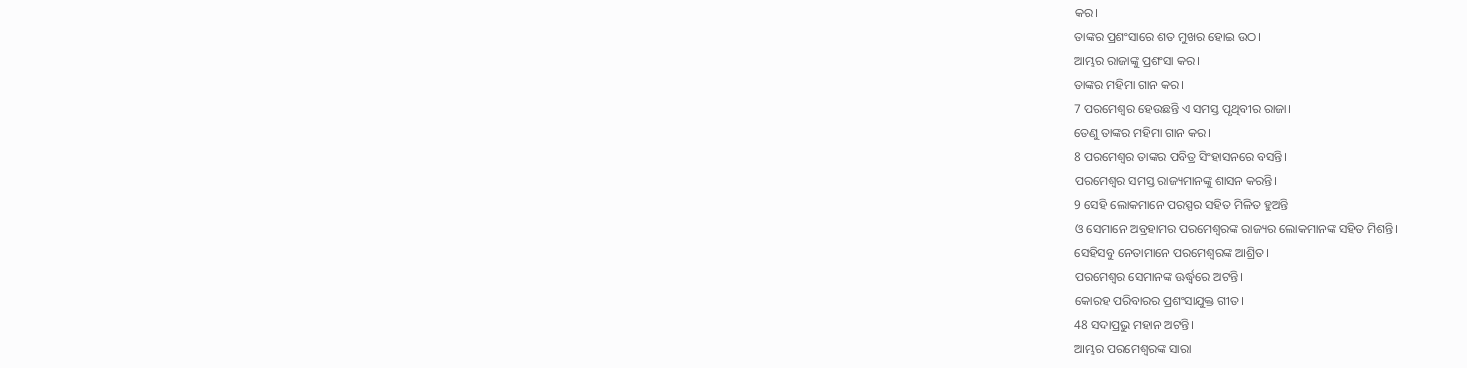କର।
ତାଙ୍କର ପ୍ରଶଂସାରେ ଶତ ମୁଖର ହୋଇ ଉଠ।
ଆମ୍ଭର ରାଜାଙ୍କୁ ପ୍ରଶଂସା କର।
ତାଙ୍କର ମହିମା ଗାନ କର।
7 ପରମେଶ୍ୱର ହେଉଛନ୍ତି ଏ ସମସ୍ତ ପୃଥିବୀର ରାଜା।
ତେଣୁ ତାଙ୍କର ମହିମା ଗାନ କର।
8 ପରମେଶ୍ୱର ତାଙ୍କର ପବିତ୍ର ସିଂହାସନରେ ବସନ୍ତି।
ପରମେଶ୍ୱର ସମସ୍ତ ରାଜ୍ୟମାନଙ୍କୁ ଶାସନ କରନ୍ତି।
9 ସେହି ଲୋକମାନେ ପରସ୍ପର ସହିତ ମିଳିତ ହୁଅନ୍ତି
ଓ ସେମାନେ ଅବ୍ରହାମର ପରମେଶ୍ୱରଙ୍କ ରାଜ୍ୟର ଲୋକମାନଙ୍କ ସହିତ ମିଶନ୍ତି।
ସେହିସବୁ ନେତାମାନେ ପରମେଶ୍ୱରଙ୍କ ଆଶ୍ରିତ।
ପରମେଶ୍ୱର ସେମାନଙ୍କ ଊର୍ଦ୍ଧ୍ୱରେ ଅଟନ୍ତି।
କୋରହ ପରିବାରର ପ୍ରଶଂସାଯୁକ୍ତ ଗୀତ।
48 ସଦାପ୍ରଭୁ ମହାନ ଅଟନ୍ତି।
ଆମ୍ଭର ପରମେଶ୍ୱରଙ୍କ ସାରା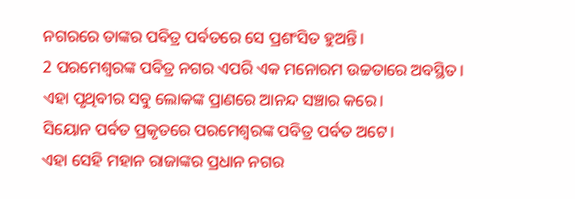ନଗରରେ ତାଙ୍କର ପବିତ୍ର ପର୍ବତରେ ସେ ପ୍ରଶଂସିତ ହୁଅନ୍ତି।
2 ପରମେଶ୍ୱରଙ୍କ ପବିତ୍ର ନଗର ଏପରି ଏକ ମନୋରମ ଉଚ୍ଚତାରେ ଅବସ୍ଥିତ।
ଏହା ପୃଥିବୀର ସବୁ ଲୋକଙ୍କ ପ୍ରାଣରେ ଆନନ୍ଦ ସଞ୍ଚାର କରେ।
ସିୟୋନ ପର୍ବତ ପ୍ରକୃତରେ ପରମେଶ୍ୱରଙ୍କ ପବିତ୍ର ପର୍ବତ ଅଟେ।
ଏହା ସେହି ମହାନ ରାଜାଙ୍କର ପ୍ରଧାନ ନଗର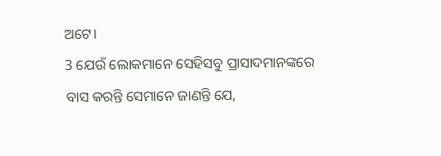ଅଟେ।
3 ଯେଉଁ ଲୋକମାନେ ସେହିସବୁ ପ୍ରାସାଦମାନଙ୍କରେ ବାସ କରନ୍ତି ସେମାନେ ଜାଣନ୍ତି ଯେ,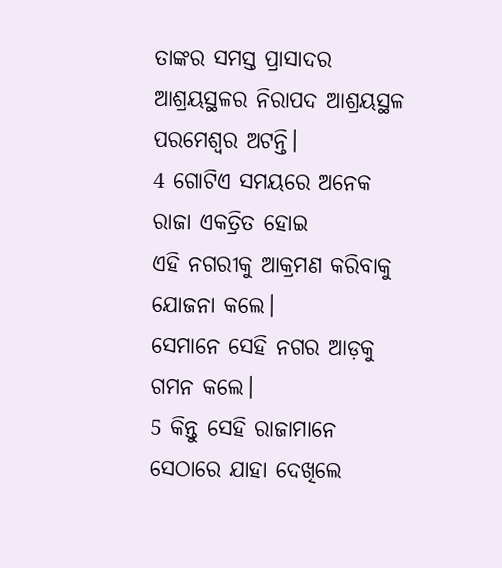ତାଙ୍କର ସମସ୍ତ ପ୍ରାସାଦର ଆଶ୍ରୟସ୍ଥଳର ନିରାପଦ ଆଶ୍ରୟସ୍ଥଳ ପରମେଶ୍ୱର ଅଟନ୍ତି।
4 ଗୋଟିଏ ସମୟରେ ଅନେକ ରାଜା ଏକତ୍ରିତ ହୋଇ
ଏହି ନଗରୀକୁ ଆକ୍ରମଣ କରିବାକୁ ଯୋଜନା କଲେ।
ସେମାନେ ସେହି ନଗର ଆଡ଼କୁ ଗମନ କଲେ।
5 କିନ୍ତୁ ସେହି ରାଜାମାନେ ସେଠାରେ ଯାହା ଦେଖିଲେ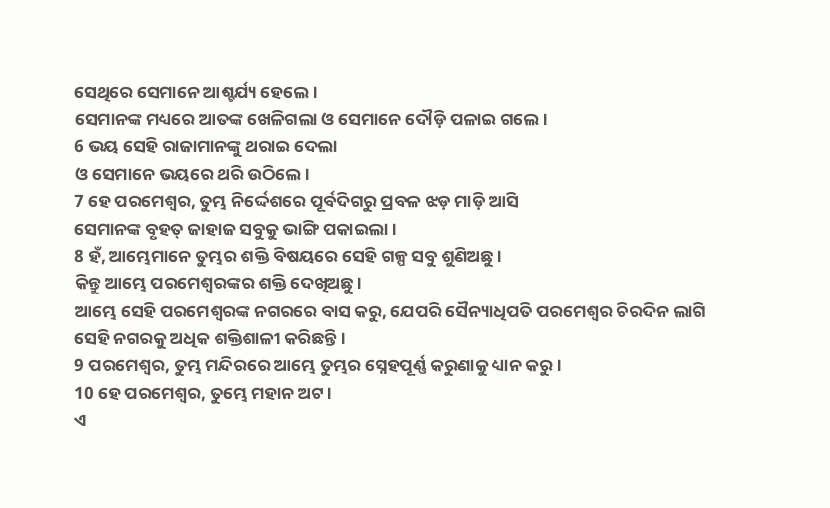ସେଥିରେ ସେମାନେ ଆଶ୍ଚର୍ଯ୍ୟ ହେଲେ।
ସେମାନଙ୍କ ମଧ୍ୟରେ ଆତଙ୍କ ଖେଳିଗଲା ଓ ସେମାନେ ଦୌଡ଼ି ପଳାଇ ଗଲେ।
6 ଭୟ ସେହି ରାଜାମାନଙ୍କୁ ଥରାଇ ଦେଲା
ଓ ସେମାନେ ଭୟରେ ଥରି ଉଠିଲେ।
7 ହେ ପରମେଶ୍ୱର, ତୁମ୍ଭ ନିର୍ଦ୍ଦେଶରେ ପୂର୍ବଦିଗରୁ ପ୍ରବଳ ଝଡ଼ ମାଡ଼ି ଆସି
ସେମାନଙ୍କ ବୃହତ୍ ଜାହାଜ ସବୁକୁ ଭାଙ୍ଗି ପକାଇଲା।
8 ହଁ, ଆମ୍ଭେମାନେ ତୁମ୍ଭର ଶକ୍ତି ବିଷୟରେ ସେହି ଗଳ୍ପ ସବୁ ଶୁଣିଅଛୁ।
କିନ୍ତୁ ଆମ୍ଭେ ପରମେଶ୍ୱରଙ୍କର ଶକ୍ତି ଦେଖିଅଛୁ।
ଆମ୍ଭେ ସେହି ପରମେଶ୍ୱରଙ୍କ ନଗରରେ ବାସ କରୁ, ଯେପରି ସୈନ୍ୟାଧିପତି ପରମେଶ୍ୱର ଚିରଦିନ ଲାଗି ସେହି ନଗରକୁ ଅଧିକ ଶକ୍ତିଶାଳୀ କରିଛନ୍ତି।
9 ପରମେଶ୍ୱର, ତୁମ୍ଭ ମନ୍ଦିରରେ ଆମ୍ଭେ ତୁମ୍ଭର ସ୍ନେହପୂର୍ଣ୍ଣ କରୁଣାକୁ ଧ୍ୟାନ କରୁ।
10 ହେ ପରମେଶ୍ୱର, ତୁମ୍ଭେ ମହାନ ଅଟ।
ଏ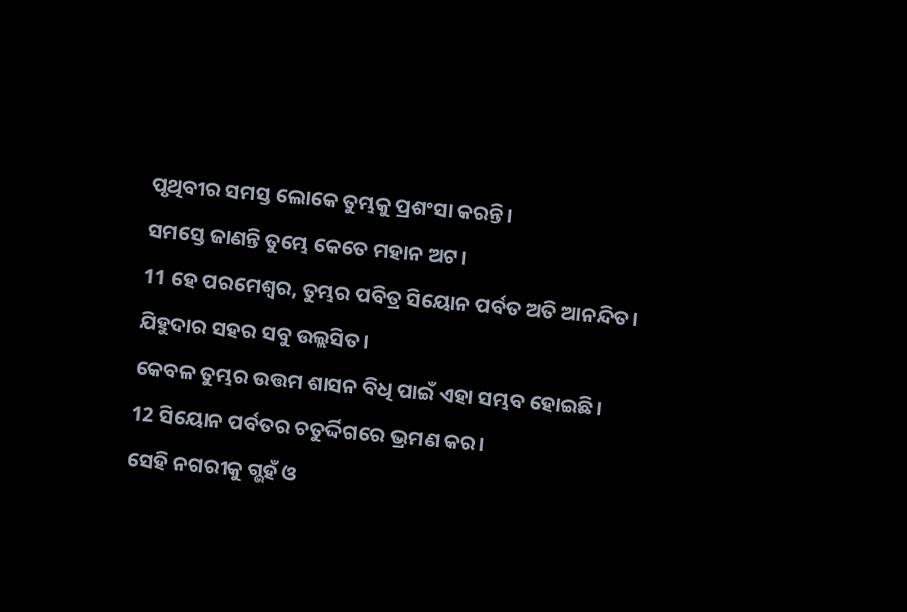ପୃଥିବୀର ସମସ୍ତ ଲୋକେ ତୁମ୍ଭକୁ ପ୍ରଶଂସା କରନ୍ତି।
ସମସ୍ତେ ଜାଣନ୍ତି ତୁମ୍ଭେ କେତେ ମହାନ ଅଟ।
11 ହେ ପରମେଶ୍ୱର, ତୁମ୍ଭର ପବିତ୍ର ସିୟୋନ ପର୍ବତ ଅତି ଆନନ୍ଦିତ।
ଯିହୁଦାର ସହର ସବୁ ଉଲ୍ଲସିତ।
କେବଳ ତୁମ୍ଭର ଉତ୍ତମ ଶାସନ ବିଧି ପାଇଁ ଏହା ସମ୍ଭବ ହୋଇଛି।
12 ସିୟୋନ ପର୍ବତର ଚତୁର୍ଦ୍ଦିଗରେ ଭ୍ରମଣ କର।
ସେହି ନଗରୀକୁ ଗ୍ଭହଁ ଓ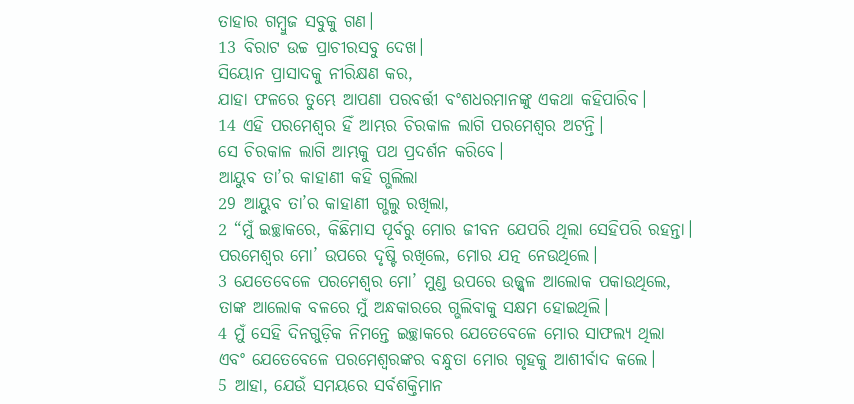ତାହାର ଗମ୍ବୁଜ ସବୁକୁ ଗଣ।
13 ବିରାଟ ଉଚ୍ଚ ପ୍ରାଚୀରସବୁ ଦେଖ।
ସିୟୋନ ପ୍ରାସାଦକୁ ନୀରିକ୍ଷଣ କର,
ଯାହା ଫଳରେ ତୁମ୍ଭେ ଆପଣା ପରବର୍ତ୍ତୀ ବଂଶଧରମାନଙ୍କୁ ଏକଥା କହିପାରିବ।
14 ଏହି ପରମେଶ୍ୱର ହିଁ ଆମ୍ଭର ଚିରକାଳ ଲାଗି ପରମେଶ୍ୱର ଅଟନ୍ତି।
ସେ ଚିରକାଳ ଲାଗି ଆମ୍ଭକୁ ପଥ ପ୍ରଦର୍ଶନ କରିବେ।
ଆୟୁବ ତା’ର କାହାଣୀ କହି ଗ୍ଭଲିଲା
29 ଆୟୁବ ତା’ର କାହାଣୀ ଗ୍ଭଲୁ ରଖିଲା,
2 “ମୁଁ ଇଚ୍ଛାକରେ, କିଛିମାସ ପୂର୍ବରୁ ମୋର ଜୀବନ ଯେପରି ଥିଲା ସେହିପରି ରହନ୍ତା।
ପରମେଶ୍ୱର ମୋ’ ଉପରେ ଦୃଷ୍ଟି ରଖିଲେ, ମୋର ଯତ୍ନ ନେଉଥିଲେ।
3 ଯେତେବେଳେ ପରମେଶ୍ୱର ମୋ’ ମୁଣ୍ଡ ଉପରେ ଉଜ୍ଜ୍ୱଳ ଆଲୋକ ପକାଉଥିଲେ,
ତାଙ୍କ ଆଲୋକ ବଳରେ ମୁଁ ଅନ୍ଧକାରରେ ଗ୍ଭଲିବାକୁ ସକ୍ଷମ ହୋଇଥିଲି।
4 ମୁଁ ସେହି ଦିନଗୁଡ଼ିକ ନିମନ୍ତେ ଇଚ୍ଛାକରେ ଯେତେବେଳେ ମୋର ସାଫଲ୍ୟ ଥିଲା
ଏବଂ ଯେତେବେଳେ ପରମେଶ୍ୱରଙ୍କର ବନ୍ଧୁତା ମୋର ଗୃହକୁ ଆଶୀର୍ବାଦ କଲେ।
5 ଆହା, ଯେଉଁ ସମୟରେ ସର୍ବଶକ୍ତିମାନ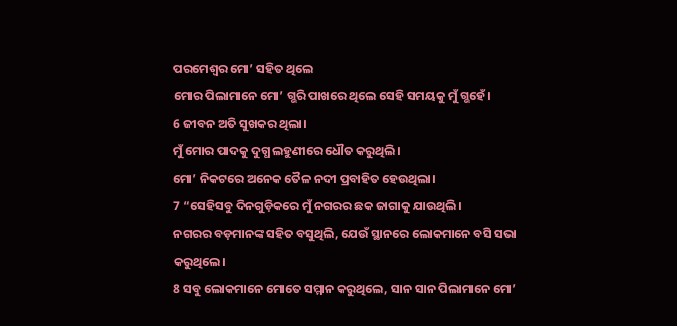ପରମେଶ୍ୱର ମୋ’ ସହିତ ଥିଲେ
ମୋର ପିଲାମାନେ ମୋ’ ଗ୍ଭରି ପାଖରେ ଥିଲେ ସେହି ସମୟକୁ ମୁଁ ଗ୍ଭହେଁ।
6 ଜୀବନ ଅତି ସୁଖକର ଥିଲା।
ମୁଁ ମୋର ପାଦକୁ ଦୁଗ୍ଧ ଲହୁଣୀରେ ଧୌତ କରୁଥିଲି।
ମୋ’ ନିକଟରେ ଅନେକ ତୈଳ ନଦୀ ପ୍ରବାହିତ ହେଉଥିଲା।
7 “ସେହିସବୁ ଦିନଗୁଡ଼ିକରେ ମୁଁ ନଗରର ଛକ ଜାଗାକୁ ଯାଉଥିଲି।
ନଗରର ବଡ଼ମାନଙ୍କ ସହିତ ବସୁଥିଲି, ଯେଉଁ ସ୍ଥାନରେ ଲୋକମାନେ ବସି ସଭା କରୁଥିଲେ।
8 ସବୁ ଲୋକମାନେ ମୋତେ ସମ୍ମାନ କରୁଥିଲେ, ସାନ ସାନ ପିଲାମାନେ ମୋ’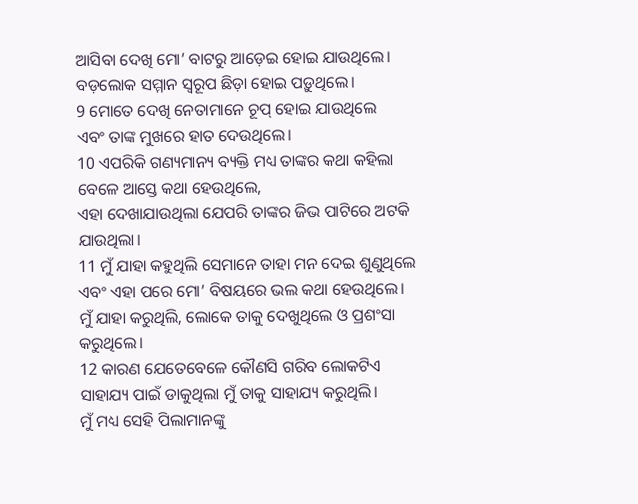ଆସିବା ଦେଖି ମୋ’ ବାଟରୁ ଆଡ଼େଇ ହୋଇ ଯାଉଥିଲେ।
ବଡ଼ଲୋକ ସମ୍ମାନ ସ୍ୱରୂପ ଛିଡ଼ା ହୋଇ ପଡ଼ୁଥିଲେ।
9 ମୋତେ ଦେଖି ନେତାମାନେ ଚୂପ୍ ହୋଇ ଯାଉଥିଲେ
ଏବଂ ତାଙ୍କ ମୁଖରେ ହାତ ଦେଉଥିଲେ।
10 ଏପରିକି ଗଣ୍ୟମାନ୍ୟ ବ୍ୟକ୍ତି ମଧ୍ୟ ତାଙ୍କର କଥା କହିଲା ବେଳେ ଆସ୍ତେ କଥା ହେଉଥିଲେ,
ଏହା ଦେଖାଯାଉଥିଲା ଯେପରି ତାଙ୍କର ଜିଭ ପାଟିରେ ଅଟକି ଯାଉଥିଲା।
11 ମୁଁ ଯାହା କହୁଥିଲି ସେମାନେ ତାହା ମନ ଦେଇ ଶୁଣୁଥିଲେ ଏବଂ ଏହା ପରେ ମୋ’ ବିଷୟରେ ଭଲ କଥା ହେଉଥିଲେ।
ମୁଁ ଯାହା କରୁଥିଲି, ଲୋକେ ତାକୁ ଦେଖୁଥିଲେ ଓ ପ୍ରଶଂସା କରୁଥିଲେ।
12 କାରଣ ଯେତେବେଳେ କୌଣସି ଗରିବ ଲୋକଟିଏ ସାହାଯ୍ୟ ପାଇଁ ଡାକୁଥିଲା ମୁଁ ତାକୁ ସାହାଯ୍ୟ କରୁଥିଲି।
ମୁଁ ମଧ୍ୟ ସେହି ପିଲାମାନଙ୍କୁ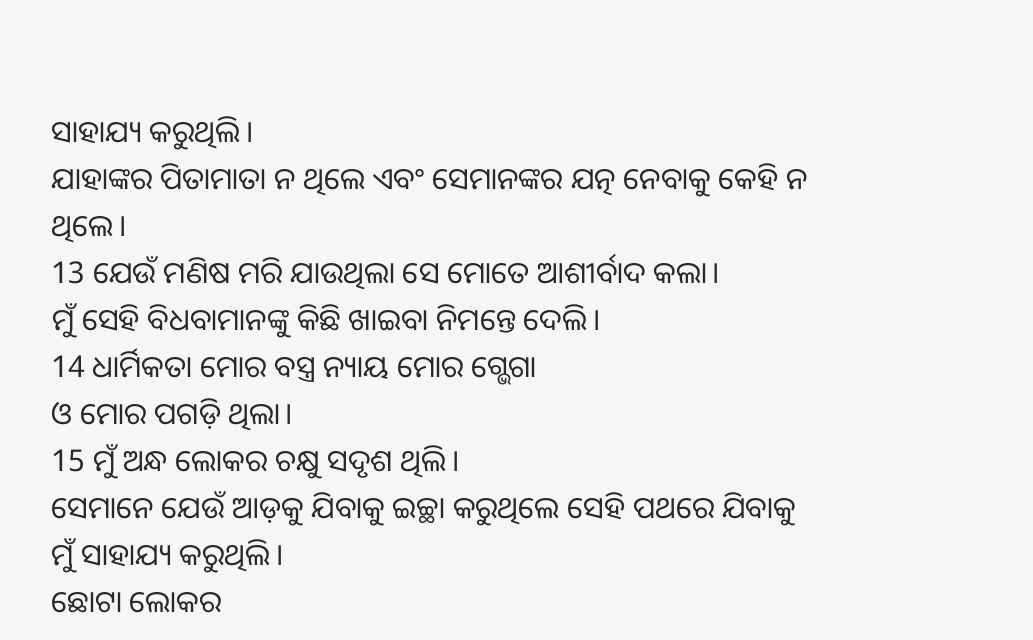ସାହାଯ୍ୟ କରୁଥିଲି।
ଯାହାଙ୍କର ପିତାମାତା ନ ଥିଲେ ଏବଂ ସେମାନଙ୍କର ଯତ୍ନ ନେବାକୁ କେହି ନ ଥିଲେ।
13 ଯେଉଁ ମଣିଷ ମରି ଯାଉଥିଲା ସେ ମୋତେ ଆଶୀର୍ବାଦ କଲା।
ମୁଁ ସେହି ବିଧବାମାନଙ୍କୁ କିଛି ଖାଇବା ନିମନ୍ତେ ଦେଲି।
14 ଧାର୍ମିକତା ମୋର ବସ୍ତ୍ର ନ୍ୟାୟ ମୋର ଗ୍ଭେଗା
ଓ ମୋର ପଗଡ଼ି ଥିଲା।
15 ମୁଁ ଅନ୍ଧ ଲୋକର ଚକ୍ଷୁ ସଦୃଶ ଥିଲି।
ସେମାନେ ଯେଉଁ ଆଡ଼କୁ ଯିବାକୁ ଇଚ୍ଛା କରୁଥିଲେ ସେହି ପଥରେ ଯିବାକୁ ମୁଁ ସାହାଯ୍ୟ କରୁଥିଲି।
ଛୋଟା ଲୋକର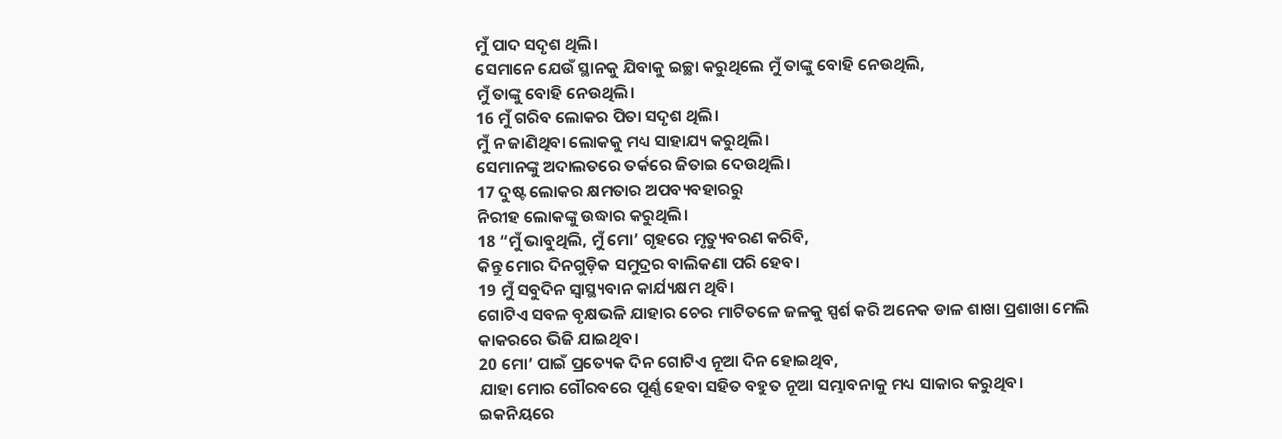ମୁଁ ପାଦ ସଦୃଶ ଥିଲି।
ସେମାନେ ଯେଉଁ ସ୍ଥାନକୁ ଯିବାକୁ ଇଚ୍ଛା କରୁଥିଲେ ମୁଁ ତାଙ୍କୁ ବୋହି ନେଉଥିଲି,
ମୁଁ ତାଙ୍କୁ ବୋହି ନେଉଥିଲି।
16 ମୁଁ ଗରିବ ଲୋକର ପିତା ସଦୃଶ ଥିଲି।
ମୁଁ ନ ଜାଣିଥିବା ଲୋକକୁ ମଧ୍ୟ ସାହାଯ୍ୟ କରୁଥିଲି।
ସେମାନଙ୍କୁ ଅଦାଲତରେ ତର୍କରେ ଜିତାଇ ଦେଉଥିଲି।
17 ଦୁଷ୍ଟ ଲୋକର କ୍ଷମତାର ଅପବ୍ୟବହାରରୁ
ନିରୀହ ଲୋକଙ୍କୁ ଉଦ୍ଧାର କରୁଥିଲି।
18 “ମୁଁ ଭାବୁଥିଲି, ମୁଁ ମୋ’ ଗୃହରେ ମୃତ୍ୟୁବରଣ କରିବି,
କିନ୍ତୁ ମୋର ଦିନଗୁଡ଼ିକ ସମୁଦ୍ରର ବାଲିକଣା ପରି ହେବ।
19 ମୁଁ ସବୁଦିନ ସ୍ୱାସ୍ଥ୍ୟବାନ କାର୍ଯ୍ୟକ୍ଷମ ଥିବି।
ଗୋଟିଏ ସବଳ ବୃକ୍ଷଭଳି ଯାହାର ଚେର ମାଟିତଳେ ଜଳକୁ ସ୍ପର୍ଶ କରି ଅନେକ ଡାଳ ଶାଖା ପ୍ରଶାଖା ମେଲି କାକରରେ ଭିଜି ଯାଇଥିବ।
20 ମୋ’ ପାଇଁ ପ୍ରତ୍ୟେକ ଦିନ ଗୋଟିଏ ନୂଆ ଦିନ ହୋଇଥିବ,
ଯାହା ମୋର ଗୌରବରେ ପୂର୍ଣ୍ଣ ହେବା ସହିତ ବହୁତ ନୂଆ ସମ୍ଭାବନାକୁ ମଧ୍ୟ ସାକାର କରୁଥିବ।
ଇକନିୟରେ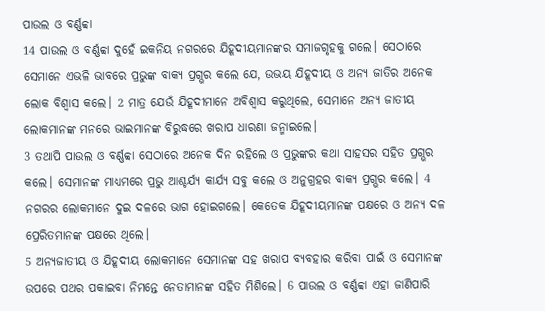ପାଉଲ ଓ ବର୍ଣ୍ଣବ୍ବା
14 ପାଉଲ ଓ ବର୍ଣ୍ଣବ୍ବା ଦୁହେଁ ଇକନିୟ ନଗରରେ ଯିହୂଦୀୟମାନଙ୍କର ସମାଜଗୃହକୁ ଗଲେ। ସେଠାରେ ସେମାନେ ଏଭଳି ଭାବରେ ପ୍ରଭୁଙ୍କ ବାକ୍ୟ ପ୍ରଗ୍ଭର କଲେ ଯେ, ଉଭୟ ଯିହୂଦୀୟ ଓ ଅନ୍ୟ ଜାତିର ଅନେକ ଲୋକ ବିଶ୍ୱାସ କଲେ। 2 ମାତ୍ର ଯେଉଁ ଯିହୂଦୀମାନେ ଅବିଶ୍ୱାସ କରୁଥିଲେ, ସେମାନେ ଅନ୍ୟ ଜାତୀୟ ଲୋକମାନଙ୍କ ମନରେ ଭାଇମାନଙ୍କ ବିରୁଦ୍ଧରେ ଖରାପ ଧାରଣା ଜନ୍ମାଇଲେ।
3 ତଥାପି ପାଉଲ ଓ ବର୍ଣ୍ଣବ୍ବା ସେଠାରେ ଅନେକ ଦିନ ରହିଲେ ଓ ପ୍ରଭୁଙ୍କର କଥା ସାହସର ସହିତ ପ୍ରଗ୍ଭର କଲେ। ସେମାନଙ୍କ ମାଧ୍ୟମରେ ପ୍ରଭୁ ଆଶ୍ଚର୍ଯ୍ୟ କାର୍ଯ୍ୟ ସବୁ କଲେ ଓ ଅନୁଗ୍ରହର ବାକ୍ୟ ପ୍ରଗ୍ଭର କଲେ। 4 ନଗରର ଲୋକମାନେ ଦୁଇ ଦଳରେ ଭାଗ ହୋଇଗଲେ। କେତେକ ଯିହୂଦୀୟମାନଙ୍କ ପକ୍ଷରେ ଓ ଅନ୍ୟ ଦଳ ପ୍ରେରିତମାନଙ୍କ ପକ୍ଷରେ ଥିଲେ।
5 ଅନ୍ୟଜାତୀୟ ଓ ଯିହୂଦୀୟ ଲୋକମାନେ ସେମାନଙ୍କ ସହ ଖରାପ ବ୍ୟବହାର କରିବା ପାଇଁ ଓ ସେମାନଙ୍କ ଉପରେ ପଥର ପକାଇବା ନିମନ୍ତେ ନେତାମାନଙ୍କ ସହିତ ମିଶିଲେ। 6 ପାଉଲ ଓ ବର୍ଣ୍ଣବ୍ବା ଏହା ଜାଣିପାରି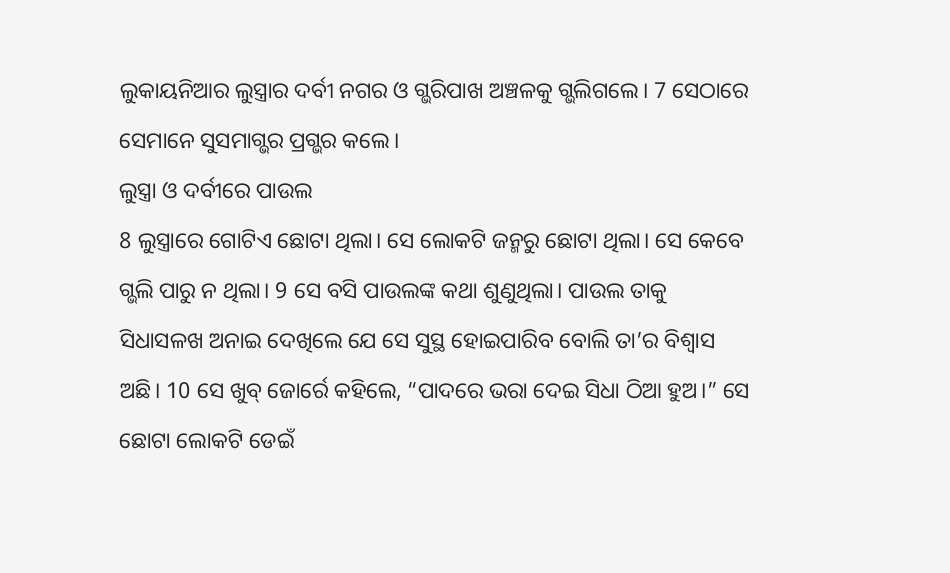ଲୁକାୟନିଆର ଲୁସ୍ତ୍ରାର ଦର୍ବୀ ନଗର ଓ ଗ୍ଭରିପାଖ ଅଞ୍ଚଳକୁ ଗ୍ଭଲିଗଲେ। 7 ସେଠାରେ ସେମାନେ ସୁସମାଗ୍ଭର ପ୍ରଗ୍ଭର କଲେ।
ଲୁସ୍ତ୍ରା ଓ ଦର୍ବୀରେ ପାଉଲ
8 ଲୁସ୍ତ୍ରାରେ ଗୋଟିଏ ଛୋଟା ଥିଲା। ସେ ଲୋକଟି ଜନ୍ମରୁ ଛୋଟା ଥିଲା। ସେ କେବେ ଗ୍ଭଲି ପାରୁ ନ ଥିଲା। 9 ସେ ବସି ପାଉଲଙ୍କ କଥା ଶୁଣୁଥିଲା। ପାଉଲ ତାକୁ ସିଧାସଳଖ ଅନାଇ ଦେଖିଲେ ଯେ ସେ ସୁସ୍ଥ ହୋଇପାରିବ ବୋଲି ତା’ର ବିଶ୍ୱାସ ଅଛି। 10 ସେ ଖୁବ୍ ଜୋର୍ରେ କହିଲେ, “ପାଦରେ ଭରା ଦେଇ ସିଧା ଠିଆ ହୁଅ।” ସେ ଛୋଟା ଲୋକଟି ଡେଇଁ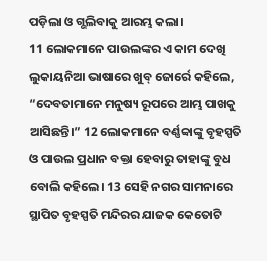ପଡ଼ିଲା ଓ ଗ୍ଭଲିବାକୁ ଆରମ୍ଭ କଲା।
11 ଲୋକମାନେ ପାଉଲଙ୍କର ଏ କାମ ଦେଖି ଲୁକାୟନିଆ ଭାଷାରେ ଖୁବ୍ ଜୋର୍ରେ କହିଲେ, “ଦେବତାମାନେ ମନୁଷ୍ୟ ରୂପରେ ଆମ୍ଭ ପାଖକୁ ଆସିଛନ୍ତି।” 12 ଲୋକମାନେ ବର୍ଣ୍ଣବ୍ବାଙ୍କୁ ବୃହସ୍ପତି ଓ ପାଉଲ ପ୍ରଧାନ ବକ୍ତା ହେବାରୁ ତାହାଙ୍କୁ ବୁଧ ବୋଲି କହିଲେ। 13 ସେହି ନଗର ସାମନାରେ ସ୍ଥାପିତ ବୃହସ୍ପତି ମନ୍ଦିରର ଯାଜକ କେତୋଟି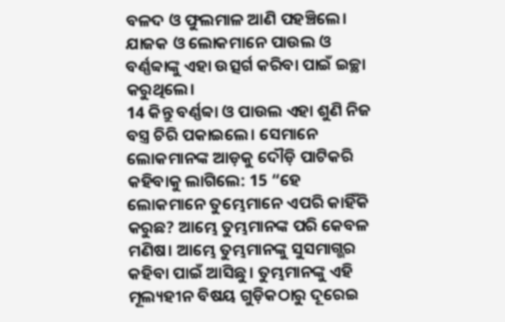ବଳଦ ଓ ଫୁଲମାଳ ଆଣି ପହଞ୍ଚିଲେ। ଯାଜକ ଓ ଲୋକମାନେ ପାଉଲ ଓ ବର୍ଣ୍ଣବ୍ବାଙ୍କୁ ଏହା ଉତ୍ସର୍ଗ କରିବା ପାଇଁ ଇଚ୍ଛା କରୁଥିଲେ।
14 କିନ୍ତୁ ବର୍ଣ୍ଣବ୍ବା ଓ ପାଉଲ ଏହା ଶୁଣି ନିଜ ବସ୍ତ୍ର ଚିରି ପକାଇଲେ। ସେମାନେ ଲୋକମାନଙ୍କ ଆଡ଼କୁ ଦୌଡ଼ି ପାଟିକରି କହିବାକୁ ଲାଗିଲେ: 15 “ହେ ଲୋକମାନେ ତୁମ୍ଭେମାନେ ଏପରି କାହିଁକି କରୁଛ? ଆମ୍ଭେ ତୁମ୍ଭମାନଙ୍କ ପରି କେବଳ ମଣିଷ। ଆମ୍ଭେ ତୁମ୍ଭମାନଙ୍କୁ ସୁସମାଗ୍ଭର କହିବା ପାଇଁ ଆସିଛୁ। ତୁମ୍ଭମାନଙ୍କୁ ଏହି ମୂଲ୍ୟହୀନ ବିଷୟ ଗୁଡ଼ିକଠାରୁ ଦୂରେଇ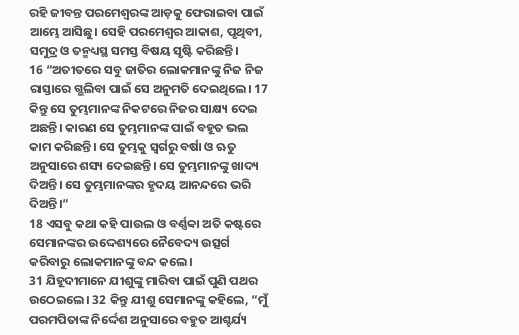ରହି ଜୀବନ୍ତ ପରମେଶ୍ୱରଙ୍କ ଆଡ଼କୁ ଫେରାଇବା ପାଇଁ ଆମ୍ଭେ ଆସିଛୁ। ସେହି ପରମେଶ୍ୱର ଆକାଶ, ପୃଥିବୀ, ସମୁଦ୍ର ଓ ତନ୍ମଧ୍ୟସ୍ଥ ସମସ୍ତ ବିଷୟ ସୃଷ୍ଟି କରିଛନ୍ତି।
16 “ଅତୀତରେ ସବୁ ଜାତିର ଲୋକମାନଙ୍କୁ ନିଜ ନିଜ ରାସ୍ତାରେ ଗ୍ଭଲିବା ପାଇଁ ସେ ଅନୁମତି ଦେଇଥିଲେ। 17 କିନ୍ତୁ ସେ ତୁମ୍ଭମାନଙ୍କ ନିକଟରେ ନିଜର ସାକ୍ଷ୍ୟ ଦେଇ ଅଛନ୍ତି। କାରଣ ସେ ତୁମ୍ଭମାନଙ୍କ ପାଇଁ ବହୂତ ଭଲ କାମ କରିଛନ୍ତି। ସେ ତୁମ୍ଭକୁ ସ୍ୱର୍ଗରୁ ବର୍ଷା ଓ ଋତୁ ଅନୁସାରେ ଶସ୍ୟ ଦେଇଛନ୍ତି। ସେ ତୁମ୍ଭମାନଙ୍କୁ ଖାଦ୍ୟ ଦିଅନ୍ତି। ସେ ତୁମ୍ଭମାନଙ୍କର ହୃଦୟ ଆନନ୍ଦରେ ଭରି ଦିଅନ୍ତି।”
18 ଏସବୁ କଥା କହି ପାଉଲ ଓ ବର୍ଣ୍ଣବ୍ବା ଅତି କଷ୍ଟରେ ସେମାନଙ୍କର ଉଦ୍ଦେଶ୍ୟରେ ନୈବେଦ୍ୟ ଉତ୍ସର୍ଗ କରିବାରୁ ଲୋକମାନଙ୍କୁ ବନ୍ଦ କଲେ।
31 ଯିହୂଦୀମାନେ ଯୀଶୁଙ୍କୁ ମାରିବା ପାଇଁ ପୁଣି ପଥର ଉଠେଇଲେ। 32 କିନ୍ତୁ ଯୀଶୁ ସେମାନଙ୍କୁ କହିଲେ, “ମୁଁ ପରମପିତାଙ୍କ ନିର୍ଦ୍ଦେଶ ଅନୁସାରେ ବହୁତ ଆଶ୍ଚର୍ଯ୍ୟ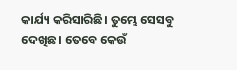କାର୍ଯ୍ୟ କରିସାରିଛି। ତୁମ୍ଭେ ସେସବୁ ଦେଖିଛ। ତେବେ କେଉଁ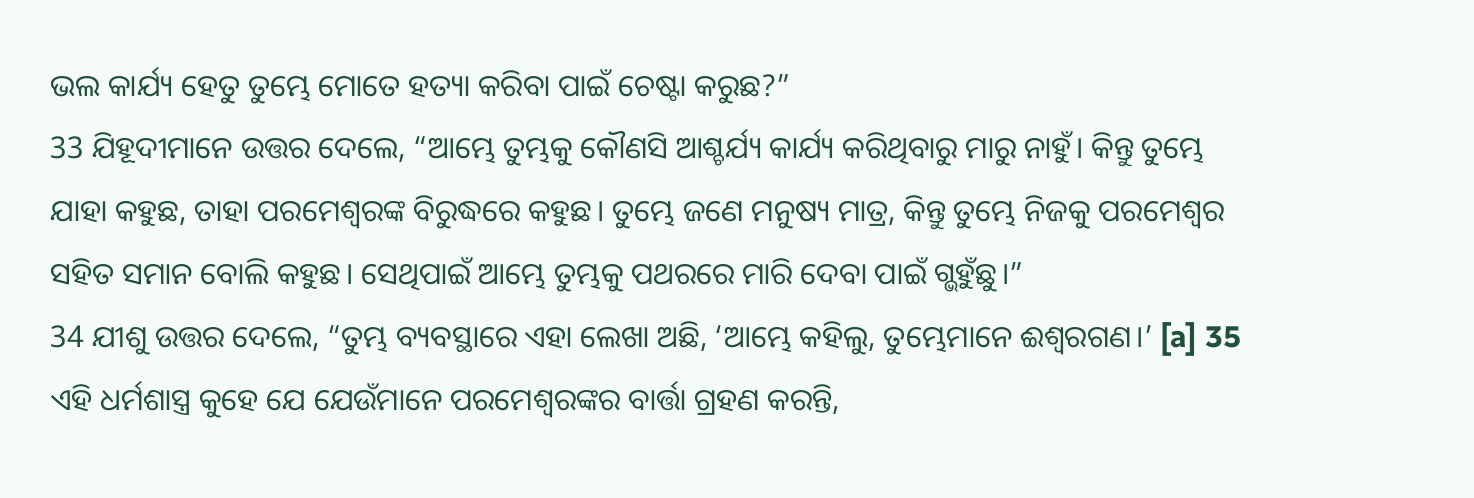ଭଲ କାର୍ଯ୍ୟ ହେତୁ ତୁମ୍ଭେ ମୋତେ ହତ୍ୟା କରିବା ପାଇଁ ଚେଷ୍ଟା କରୁଛ?”
33 ଯିହୂଦୀମାନେ ଉତ୍ତର ଦେଲେ, “ଆମ୍ଭେ ତୁମ୍ଭକୁ କୌଣସି ଆଶ୍ଚର୍ଯ୍ୟ କାର୍ଯ୍ୟ କରିଥିବାରୁ ମାରୁ ନାହୁଁ। କିନ୍ତୁ ତୁମ୍ଭେ ଯାହା କହୁଛ, ତାହା ପରମେଶ୍ୱରଙ୍କ ବିରୁଦ୍ଧରେ କହୁଛ। ତୁମ୍ଭେ ଜଣେ ମନୁଷ୍ୟ ମାତ୍ର, କିନ୍ତୁ ତୁମ୍ଭେ ନିଜକୁ ପରମେଶ୍ୱର ସହିତ ସମାନ ବୋଲି କହୁଛ। ସେଥିପାଇଁ ଆମ୍ଭେ ତୁମ୍ଭକୁ ପଥରରେ ମାରି ଦେବା ପାଇଁ ଗ୍ଭହୁଁଛୁ।”
34 ଯୀଶୁ ଉତ୍ତର ଦେଲେ, “ତୁମ୍ଭ ବ୍ୟବସ୍ଥାରେ ଏହା ଲେଖା ଅଛି, ‘ଆମ୍ଭେ କହିଲୁ, ତୁମ୍ଭେମାନେ ଈଶ୍ୱରଗଣ।’ [a] 35 ଏହି ଧର୍ମଶାସ୍ତ୍ର କୁହେ ଯେ ଯେଉଁମାନେ ପରମେଶ୍ୱରଙ୍କର ବାର୍ତ୍ତା ଗ୍ରହଣ କରନ୍ତି,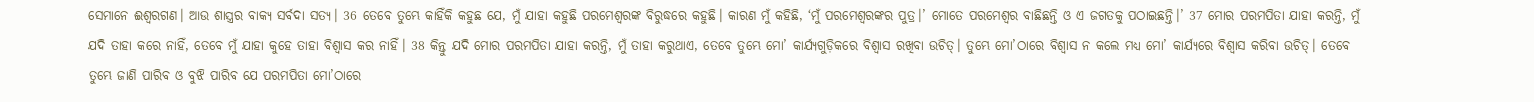ସେମାନେ ଈଶ୍ୱରଗଣ। ଆଉ ଶାସ୍ତ୍ରର ବାକ୍ୟ ସର୍ବଦା ସତ୍ୟ। 36 ତେବେ ତୁମ୍ଭେ କାହିଁକି କହୁଛ ଯେ, ମୁଁ ଯାହା କହୁଛି ପରମେଶ୍ୱରଙ୍କ ବିରୁଦ୍ଧରେ କହୁଛି। କାରଣ ମୁଁ କହିଛି, ‘ମୁଁ ପରମେଶ୍ୱରଙ୍କର ପୁତ୍ର।’ ମୋତେ ପରମେଶ୍ୱର ବାଛିଛନ୍ତି ଓ ଏ ଜଗତକୁ ପଠାଇଛନ୍ତି।’ 37 ମୋର ପରମପିତା ଯାହା କରନ୍ତି, ମୁଁ ଯଦି ତାହା କରେ ନାହିଁ, ତେବେ ମୁଁ ଯାହା କୁହେ ତାହା ବିଶ୍ୱାସ କର ନାହିଁ। 38 କିନ୍ତୁ ଯଦି ମୋର ପରମପିତା ଯାହା କରନ୍ତି, ମୁଁ ତାହା କରୁଥାଏ, ତେବେ ତୁମ୍ଭେ ମୋ’ କାର୍ଯ୍ୟଗୁଡ଼ିକରେ ବିଶ୍ୱାସ ରଖିବା ଉଚିତ୍। ତୁମ୍ଭେ ମୋ’ଠାରେ ବିଶ୍ୱାସ ନ କଲେ ମଧ୍ୟ ମୋ’ କାର୍ଯ୍ୟରେ ବିଶ୍ୱାସ କରିବା ଉଚିତ୍। ତେବେ ତୁମ୍ଭେ ଜାଣି ପାରିବ ଓ ବୁଝି ପାରିବ ଯେ ପରମପିତା ମୋ’ଠାରେ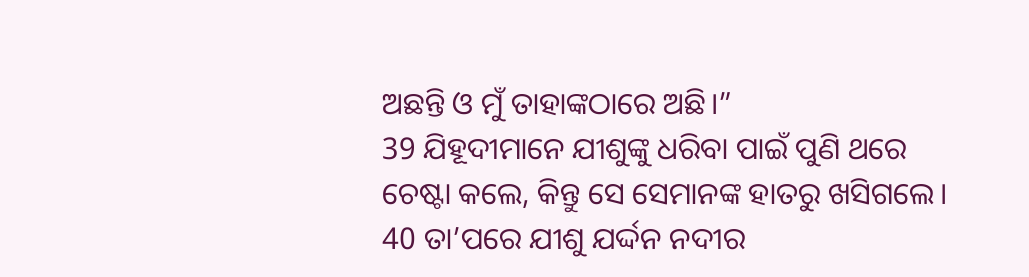ଅଛନ୍ତି ଓ ମୁଁ ତାହାଙ୍କଠାରେ ଅଛି।”
39 ଯିହୂଦୀମାନେ ଯୀଶୁଙ୍କୁ ଧରିବା ପାଇଁ ପୁଣି ଥରେ ଚେଷ୍ଟା କଲେ, କିନ୍ତୁ ସେ ସେମାନଙ୍କ ହାତରୁ ଖସିଗଲେ।
40 ତା’ପରେ ଯୀଶୁ ଯର୍ଦ୍ଦନ ନଦୀର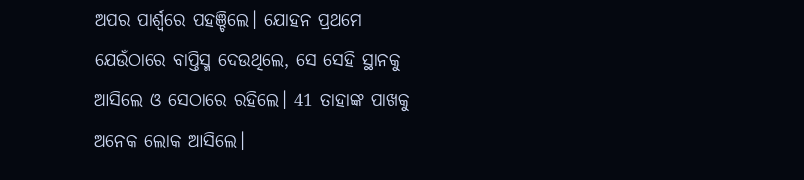ଅପର ପାର୍ଶ୍ୱରେ ପହଞ୍ଚିଲେ। ଯୋହନ ପ୍ରଥମେ ଯେଉଁଠାରେ ବାପ୍ତିସ୍ମ ଦେଉଥିଲେ, ସେ ସେହି ସ୍ଥାନକୁ ଆସିଲେ ଓ ସେଠାରେ ରହିଲେ। 41 ତାହାଙ୍କ ପାଖକୁ ଅନେକ ଲୋକ ଆସିଲେ।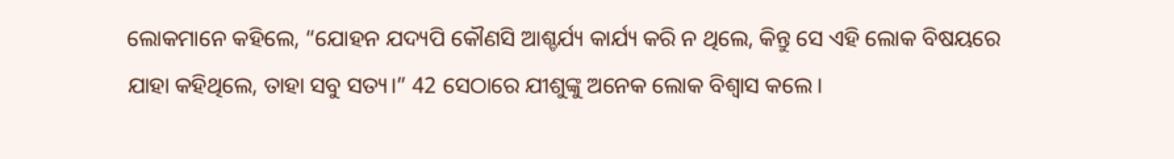ଲୋକମାନେ କହିଲେ, “ଯୋହନ ଯଦ୍ୟପି କୌଣସି ଆଶ୍ଚର୍ଯ୍ୟ କାର୍ଯ୍ୟ କରି ନ ଥିଲେ, କିନ୍ତୁ ସେ ଏହି ଲୋକ ବିଷୟରେ ଯାହା କହିଥିଲେ, ତାହା ସବୁ ସତ୍ୟ।” 42 ସେଠାରେ ଯୀଶୁଙ୍କୁ ଅନେକ ଲୋକ ବିଶ୍ୱାସ କଲେ।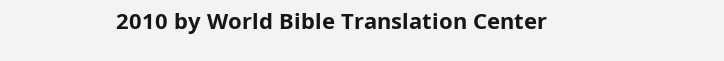2010 by World Bible Translation Center